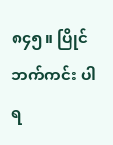၈၄၅။ ပြိုင်ဘက်ကင်း ပါရ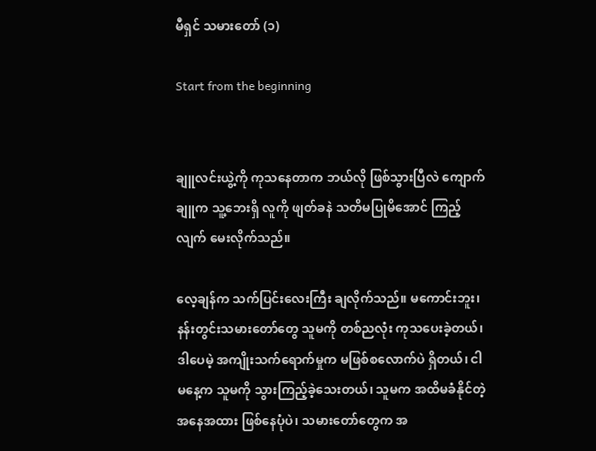မီရှင် သမားတော် (၁)

Start from the beginning


ချူလင်းယွဲ့ကို ကုသနေတာက ဘယ်လို ဖြစ်သွားပြီလဲ ကျောက်ချူက သူ့ဘေးရှိ လူကို ဖျတ်ခနဲ သတိမပြုမိအောင် ကြည့်လျက် မေးလိုက်သည်။

လေ့ချန်က သက်ပြင်းလေးကြီး ချလိုက်သည်။ မကောင်းဘူး၊ နန်းတွင်းသမားတော်တွေ သူမကို တစ်ညလုံး ကုသပေးခဲ့တယ်၊ ဒါပေမဲ့ အကျိုးသက်ရောက်မှုက မဖြစ်စလောက်ပဲ ရှိတယ်၊ ငါ မနေ့က သူမကို သွားကြည့်ခဲ့သေးတယ်၊ သူမက အထိမခံနိုင်တဲ့ အနေအထား ဖြစ်နေပုံပဲ၊ သမားတော်တွေက အ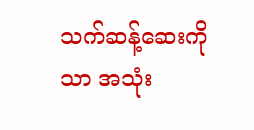သက်ဆန့်ဆေးကိုသာ အသုံး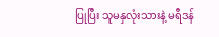ပြုပြီး သူမနှလုံးသားနဲ့ မရီဒန်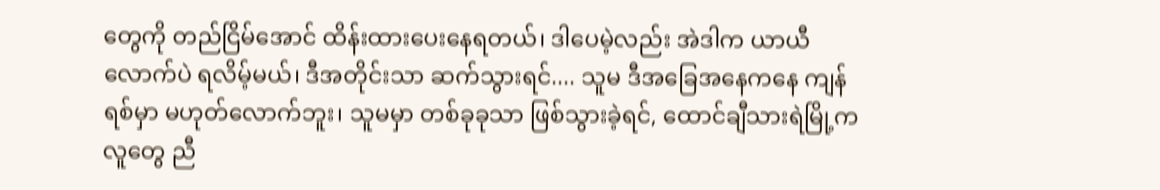တွေကို တည်ငြိမ်အောင် ထိန်းထားပေးနေရတယ်၊ ဒါပေမဲ့လည်း အဲဒါက ယာယီလောက်ပဲ ရလိမ့်မယ်၊ ဒီအတိုင်းသာ ဆက်သွားရင်.... သူမ ဒီအခြေအနေကနေ ကျန်ရစ်မှာ မဟုတ်လောက်ဘူး၊ သူမမှာ တစ်ခုခုသာ ဖြစ်သွားခဲ့ရင်, ထောင်ချီသားရဲမြို့က လူတွေ ညီ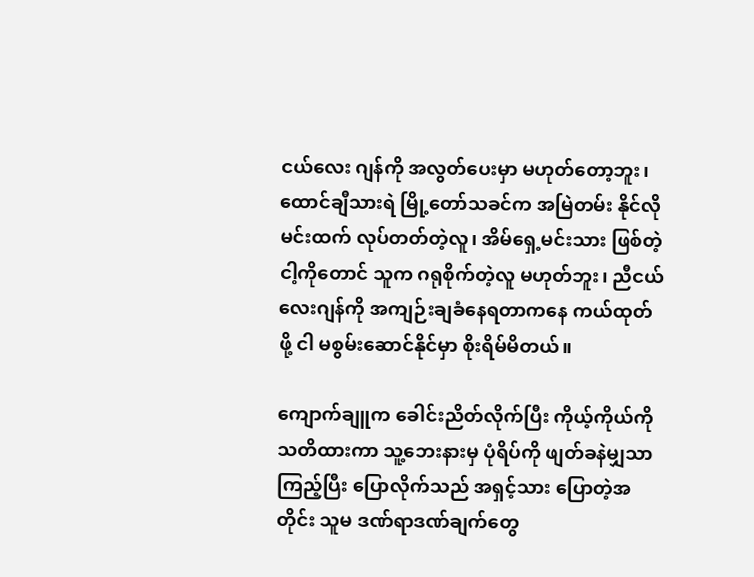ငယ်လေး ဂျန်ကို အလွတ်ပေးမှာ မဟုတ်တော့ဘူး၊ ထောင်ချီသားရဲ မြို့တော်သခင်က အမြဲတမ်း နိုင်လိုမင်းထက် လုပ်တတ်တဲ့လူ၊ အိမ်ရှေ့မင်းသား ဖြစ်တဲ့ ငါ့ကိုတောင် သူက ဂရုစိုက်တဲ့လူ မဟုတ်ဘူး၊ ညီငယ်လေးဂျန်ကို အကျဉ်းချခံနေရတာကနေ ကယ်ထုတ်ဖို့ ငါ မစွမ်းဆောင်နိုင်မှာ စိုးရိမ်မိတယ်။

ကျောက်ချူက ခေါင်းညိတ်လိုက်ပြီး ကိုယ့်ကိုယ်ကို သတိထားကာ သူ့ဘေးနားမှ ပုံရိပ်ကို ဖျတ်ခနဲမျှသာ ကြည့်ပြီး ပြောလိုက်သည် အရှင့်သား ပြောတဲ့အတိုင်း သူမ ဒဏ်ရာဒဏ်ချက်တွေ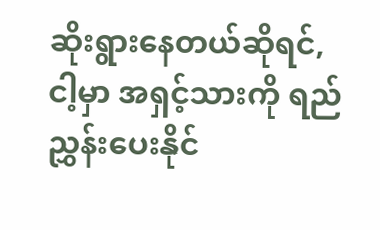ဆိုးရွားနေတယ်ဆိုရင်, ငါ့မှာ အရှင့်သားကို ရည်ညွှန်းပေးနိုင်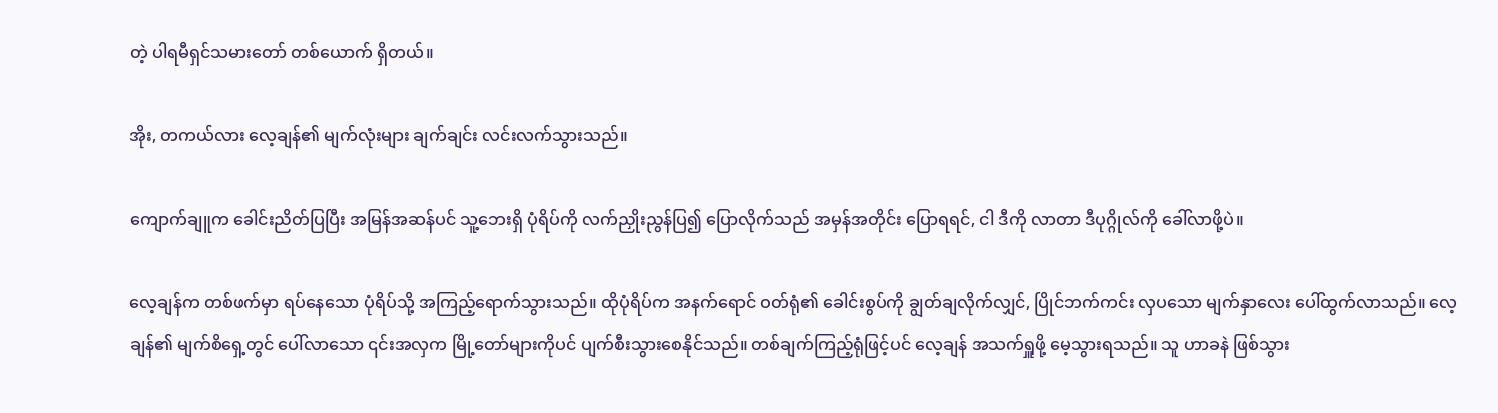တဲ့ ပါရမီရှင်သမားတော် တစ်ယောက် ရှိတယ်။

အိုး, တကယ်လား လေ့ချန်၏ မျက်လုံးများ ချက်ချင်း လင်းလက်သွားသည်။

ကျောက်ချူက ခေါင်းညိတ်ပြပြီး အမြန်အဆန်ပင် သူ့ဘေးရှိ ပုံရိပ်ကို လက်ညှိုးညွန်ပြ၍ ပြောလိုက်သည် အမှန်အတိုင်း ပြောရရင်, ငါ ဒီကို လာတာ ဒီပုဂ္ဂိုလ်ကို ခေါ်လာဖို့ပဲ။

လေ့ချန်က တစ်ဖက်မှာ ရပ်နေသော ပုံရိပ်သို့ အကြည့်ရောက်သွားသည်။ ထိုပုံရိပ်က အနက်ရောင် ဝတ်ရုံ၏ ခေါင်းစွပ်ကို ချွတ်ချလိုက်လျှင်, ပြိုင်ဘက်ကင်း လှပသော မျက်နှာလေး ပေါ်ထွက်လာသည်။ လေ့ချန်၏ မျက်စိရှေ့တွင် ပေါ်လာသော ၎င်းအလှက မြို့တော်များကိုပင် ပျက်စီးသွားစေနိုင်သည်။ တစ်ချက်ကြည့်ရုံဖြင့်ပင် လေ့ချန် အသက်ရှူဖို့ မေ့သွားရသည်။ သူ ဟာခနဲ ဖြစ်သွား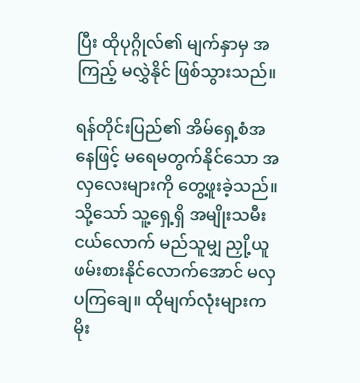ပြီး ထိုပုဂ္ဂိုလ်၏ မျက်နှာမှ အကြည့် မလွှဲနိုင် ဖြစ်သွားသည်။

ရန်တိုင်းပြည်၏ အိမ်ရှေ့စံအနေဖြင့် မရေမတွက်နိုင်သော အလှလေးများကို တွေ့ဖူးခဲ့သည်။ သို့သော် သူ့ရှေ့ရှိ အမျိုးသမီးငယ်လောက် မည်သူမျှ ညှို့ယူဖမ်းစားနိုင်လောက်အောင် မလှပကြချေ။ ထိုမျက်လုံးများက မိုး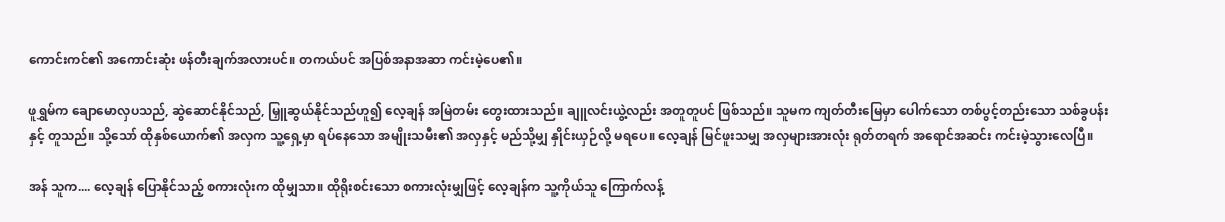ကောင်းကင်၏ အကောင်းဆုံး ဖန်တီးချက်အလားပင်။ တကယ်ပင် အပြစ်အနာအဆာ ကင်းမဲ့ပေ၏။

ဖူရွှမ်က ချောမောလှပသည်, ဆွဲဆောင်နိုင်သည်, မြှူဆွယ်နိုင်သည်ဟူ၍ လေ့ချန် အမြဲတမ်း တွေးထားသည်။ ချူလင်းယွဲ့လည်း အတူတူပင် ဖြစ်သည်။ သူမက ကျတ်တီးမြေမှာ ‌ပေါက်သော တစ်ပွင့်တည်းသော သစ်ခွပန်းနှင့် တူသည်။ သို့သော် ထိုနှစ်ယောက်၏ အလှက သူ့ရှေ့မှာ ရပ်နေသော အမျိုးသမီး၏ အလှနှင့် မည်သို့မျှ နှိုင်းယှဉ်လို့ မရပေ။ လေ့ချန် မြင်ဖူးသမျှ အလှများအားလုံး ရုတ်တရက် အရောင်အဆင်း ကင်းမဲ့သွားလေပြီ။

အန် သူက.... လေ့ချန် ပြောနိုင်သည့် စကားလုံးက ထိုမျှသာ။ ထိုရိုးစင်းသော စကားလုံးမျှဖြင့် လေ့ချန်က သူ့ကိုယ်သူ ကြောက်လန့်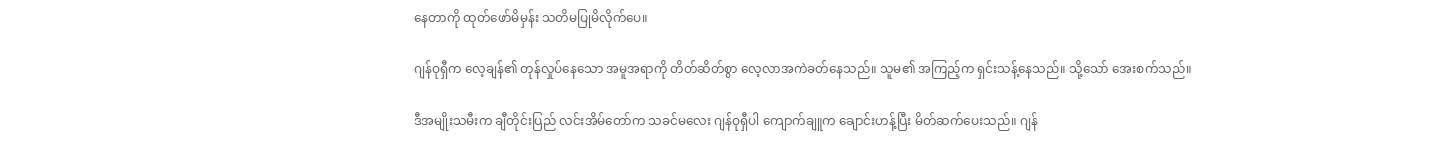နေတာကို ထုတ်ဖော်မိမှန်း သတိမပြုမိလိုက်ပေ။

ဂျန်ဝုရှီက လေ့ချန်၏ တုန်လှုပ်နေသော အမူအရာကို တိတ်ဆိတ်စွာ လေ့လာအကဲခတ်နေသည်။ သူမ၏ အကြည့်က ရှင်းသန့်နေသည်။ သို့သော် အေးစက်သည်။

ဒီအမျိုးသမီးက ချီတိုင်းပြည် လင်းအိမ်တော်က သခင်မလေး ဂျန်ဝုရှီပါ ကျောက်ချူက ချောင်းဟန့်ပြီး မိတ်ဆက်ပေးသည်။ ဂျန်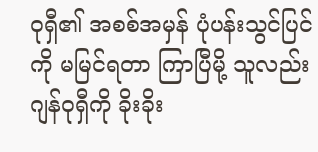ဝုရှီ၏ အစစ်အမှန် ပုံပန်းသွင်ပြင်ကို မမြင်ရတာ ကြာပြီမို့ သူလည်း ဂျန်ဝုရှီကို ခိုးခိုး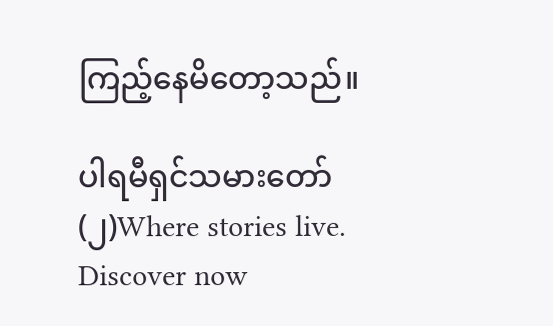ကြည့်နေမိတော့သည်။

ပါရမီရှင်သမားတော်(၂)Where stories live. Discover now